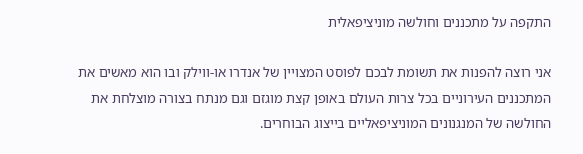התקפה על מתכננים וחולשה מוניציפאלית

אני רוצה להפנות את תשומת לבכם לפוסט המצויין של אנדרו או-ווילק ובו הוא מאשים את המתכננים העירוניים בכל צרות העולם באופן קצת מוגזם וגם מנתח בצורה מוצלחת את החולשה של המנגנונים המוניציפאליים בייצוג הבוחרים.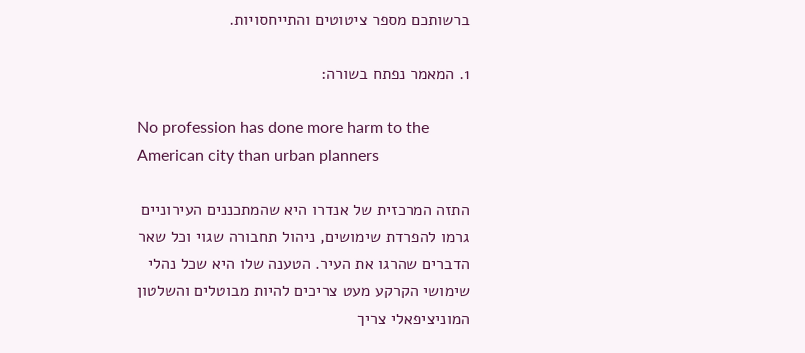ברשותכם מספר ציטוטים והתייחסויות.

1. המאמר נפתח בשורה:

No profession has done more harm to the American city than urban planners

התזה המרכזית של אנדרו היא שהמתכננים העירוניים גרמו להפרדת שימושים, ניהול תחבורה שגוי וכל שאר הדברים שהרגו את העיר. הטענה שלו היא שכל נהלי שימושי הקרקע מעט צריכים להיות מבוטלים והשלטון המוניציפאלי צריך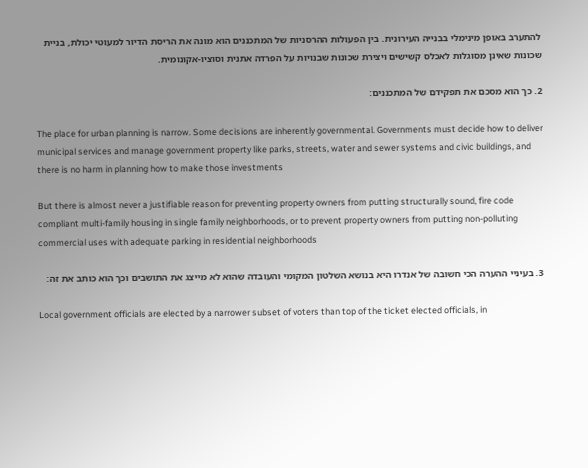להתערב באופן מינימלי בבנייה העירונית. בין הפעולות ההרסניות של המתכננים הוא מונה את הריסת הדיור למעוטי יכולת, בניית שכונות שאינן מסוגלות לאכלס קשישים ויצירת שכונות שבנויות על הפרדה אתנית וסוציו-אקונומית.

2. כך הוא מסכם את תפקידם של המתכננים:

The place for urban planning is narrow. Some decisions are inherently governmental. Governments must decide how to deliver municipal services and manage government property like parks, streets, water and sewer systems and civic buildings, and there is no harm in planning how to make those investments

But there is almost never a justifiable reason for preventing property owners from putting structurally sound, fire code compliant multi-family housing in single family neighborhoods, or to prevent property owners from putting non-polluting commercial uses with adequate parking in residential neighborhoods

3. בעיניי ההערה הכי חשובה של אנדרו היא בנושא השלטון המקומי והעובדה שהוא לא מייצג את התושבים וכך הוא כותב את זה:

Local government officials are elected by a narrower subset of voters than top of the ticket elected officials, in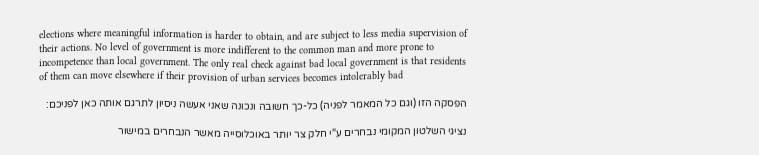elections where meaningful information is harder to obtain, and are subject to less media supervision of their actions. No level of government is more indifferent to the common man and more prone to incompetence than local government. The only real check against bad local government is that residents of them can move elsewhere if their provision of urban services becomes intolerably bad

הפסקה הזו (וגם כל המאמר לפניה) כל-כך חשובה ונכונה שאני אעשה ניסיון לתרגם אותה כאן לפניכם:

נציגי השלטון המקומי נבחרים ע"י חלק צר יותר באוכלוסייה מאשר הנבחרים במישור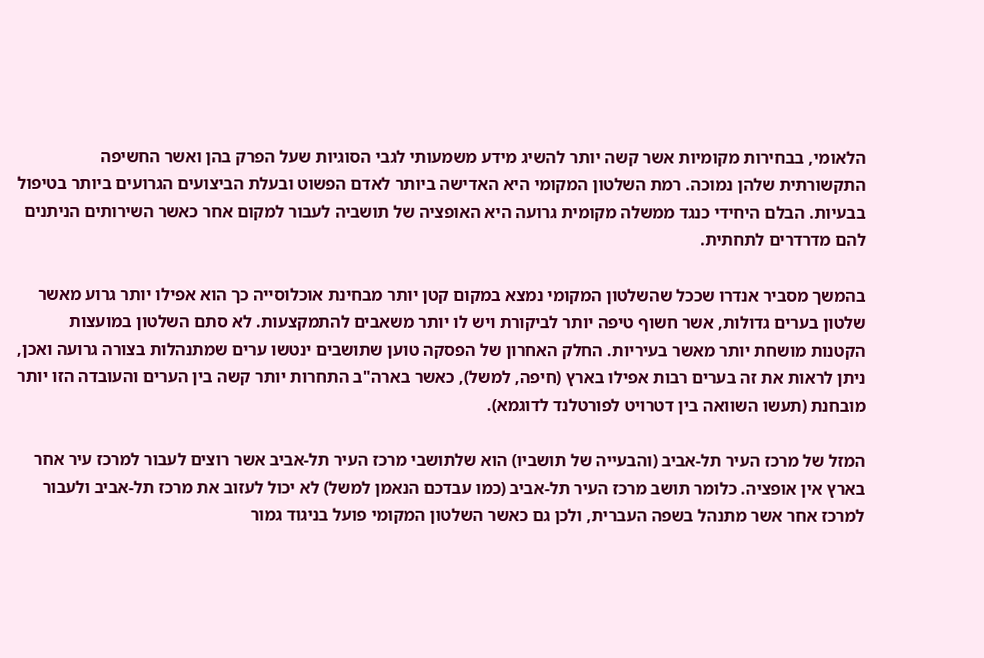הלאומי, בבחירות מקומיות אשר קשה יותר להשיג מידע משמעותי לגבי הסוגיות שעל הפרק בהן ואשר החשיפה התקשורתית שלהן נמוכה. רמת השלטון המקומי היא האדישה ביותר לאדם הפשוט ובעלת הביצועים הגרועים ביותר בטיפול בבעיות. הבלם היחידי כנגד ממשלה מקומית גרועה היא האופציה של תושביה לעבור למקום אחר כאשר השירותים הניתנים להם מדרדרים לתחתית.

בהמשך מסביר אנדרו שככל שהשלטון המקומי נמצא במקום קטן יותר מבחינת אוכלוסייה כך הוא אפילו יותר גרוע מאשר שלטון בערים גדולות, אשר חשוף טיפה יותר לביקורת ויש לו יותר משאבים להתמקצעות. לא סתם השלטון במועצות הקטנות מושחת יותר מאשר בעיריות. החלק האחרון של הפסקה טוען שתושבים ינטשו ערים שמתנהלות בצורה גרועה ואכן, ניתן לראות את זה בערים רבות אפילו בארץ (חיפה, למשל), כאשר בארה"ב התחרות יותר קשה בין הערים והעובדה הזו יותר מובחנת (תעשו השוואה בין דטרויט לפורטלנד לדוגמא).

המזל של מרכז העיר תל-אביב (והבעייה של תושביו) הוא שלתושבי מרכז העיר תל-אביב אשר רוצים לעבור למרכז עיר אחר בארץ אין אופציה. כלומר תושב מרכז העיר תל-אביב (כמו עבדכם הנאמן למשל) לא יכול לעזוב את מרכז תל-אביב ולעבור למרכז אחר אשר מתנהל בשפה העברית, ולכן גם כאשר השלטון המקומי פועל בניגוד גמור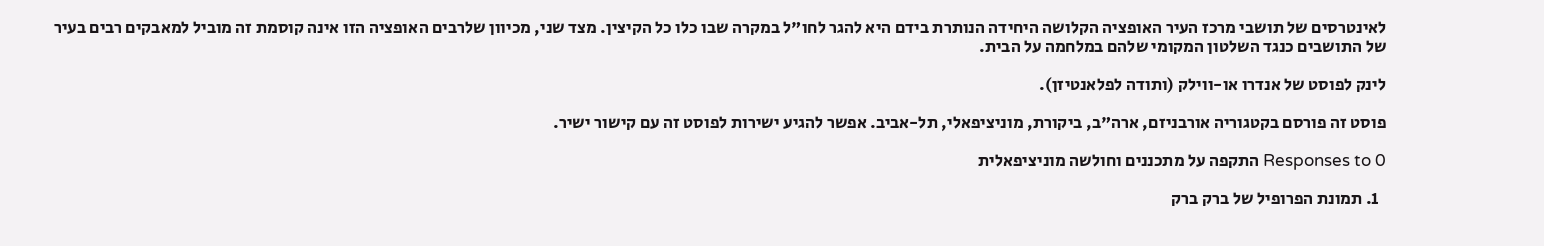לאינטרסים של תושבי מרכז העיר האופציה הקלושה היחידה הנותרת בידם היא להגר לחו"ל במקרה שבו כלו כל הקיצין. מצד שני, מכיוון שלרבים האופציה הזו אינה קוסמת זה מוביל למאבקים רבים בעיר של התושבים כנגד השלטון המקומי שלהם במלחמה על הבית.

לינק לפוסט של אנדרו או-ווילק (ותודה לפלאנטיזן).

פוסט זה פורסם בקטגוריה אורבניזם, ארה"ב, ביקורת, מוניציפאלי, תל-אביב. אפשר להגיע ישירות לפוסט זה עם קישור ישיר.

0 Responses to התקפה על מתכננים וחולשה מוניציפאלית

  1. תמונת הפרופיל של ברק ברק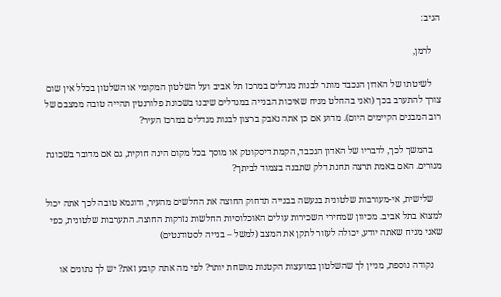הגיב:

    לרמן,

    לשיטתו של האדון הנכבד מותר לבנות מגדלים במרכז תל אביב ועל השלטון המקומי או השלטון בכלל אין שום צורך להתערב בכך (ואני בהחלט מניח שאיכות הבנייה במגדלים שיבנו בשכונת פלורנטין תהייה טובה ממצבם של רוב המבנים הקיימים היום). מדוע אם כן אתה נאבק ברצון לבנות מגדלים במרכז העיר?

    בהמשך לכך, לדבריו של האדון הנכבד, הקמת דיסקוטק או מוסך בכל מקום הינה חוקית, גם אם מדובר בשכונת מגורים. האם באמת תרצה תחנת דלק שתבנה בצמוד לביתך?

    שלישית, אי-מעורבות שלטונית בנעשה בבנייה תדחוק החוצה את החלשים מהעיר, ודוגמא טובה לכך אתה יכול למצוא בתל אביב. מכיוון שמחירי השכירות עולים האוכלוסיות החלשות נזרקות החוצה. התערבות שלטונית, כפי שאני מניח שאתה יודע, יכולה לעזור לתקן את המצב (למשל – בנייה לסטודנטים)

    נקודה נוספת, מניין לך שהשלטון במועצות הקטנות מושחת יותר? לפי מה אתה קובע זאת? יש לך נתונים או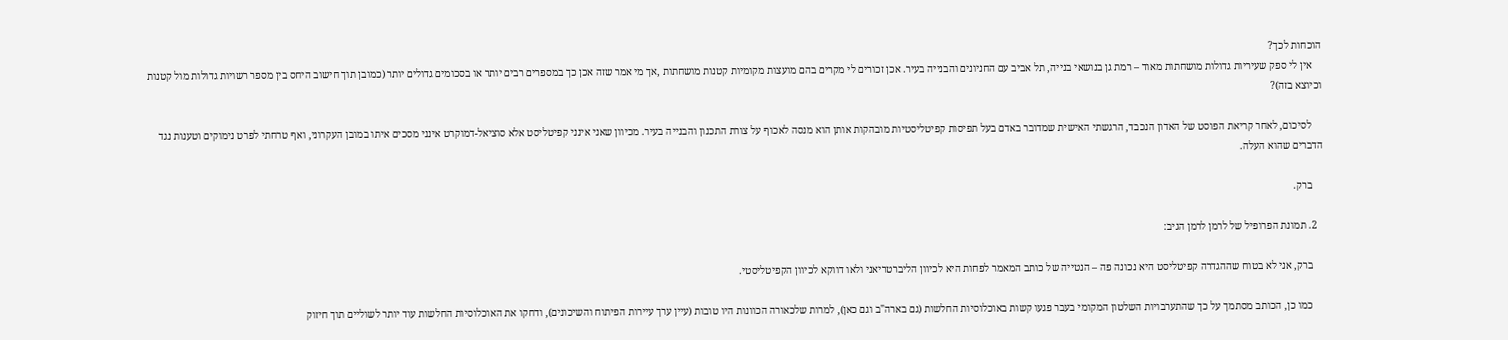הוכחות לכך?
    אין לי ספק שעיריות גדולות מושחתות מאוד – רמת גן בנושאי בנייה, תל אביב עם החניונים והבנייה בעיר. אכן זכורים לי מקרים בהם מועצות מקומיות קטנות מושחתות ,אך מי אמר שזה אכן כך במספרים רבים יותר או בסכומים גדולים יותר (כמובן תוך חישוב היחס בין מספר רשויות גדולות מול קטנות וכיוצא בזה)?

    לסיכום, לאחר קריאת הפוסט של האדון הנכבד, הרגשתי האישית שמדובר באדם בעל תפיסות קפיטליסטיות מובהקות אותן הוא מנסה לאכוף על צורת התכנון והבנייה בעיר. מכיוון שאני אינני קפיטליסט אלא סוציאל-דמוקרט אינני מסכים איתו במובן העקרוני, ואף טרחתי לפרט נימוקים וטענות נגד הדברים שהוא העלה.

    ברק.

  2. תמונת הפרופיל של לרמן לרמן הגיב:

    ברק, אני לא בטוח שההגדרה קפיטליסט היא נכונה פה – הנטייה של כותב המאמר לפחות היא לכיוון הליברטריאני ולאו דווקא לכיוון הקפיטליסטי.

    כמו כן, הכותב מסתמך על כך שהתערבויות השלטון המקומי בעבר פגעו קשות באוכלוסיות החלשות (גם בארה"ב וגם כאן), למרות שלכאורה הכוונות היו טובות (עיין ערך עיירות הפיתוח והשיכונים), ודחקו את האוכלוסיות החלשות עוד יותר לשוליים תוך חיזוק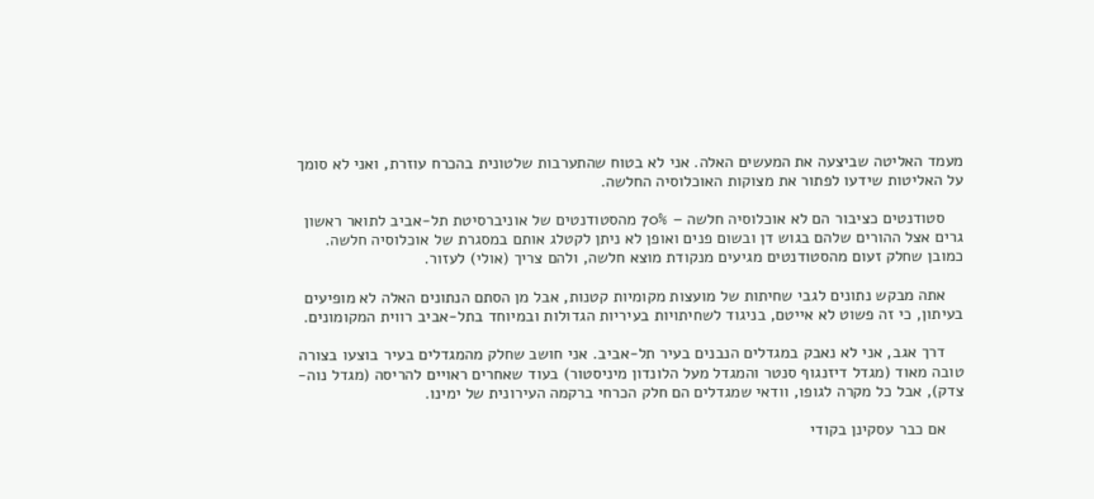מעמד האליטה שביצעה את המעשים האלה. אני לא בטוח שהתערבות שלטונית בהכרח עוזרת, ואני לא סומך על האליטות שידעו לפתור את מצוקות האוכלוסיה החלשה.

    סטודנטים כציבור הם לא אוכלוסיה חלשה – 70% מהסטודנטים של אוניברסיטת תל-אביב לתואר ראשון גרים אצל ההורים שלהם בגוש דן ובשום פנים ואופן לא ניתן לקטלג אותם במסגרת של אוכלוסיה חלשה. כמובן שחלק זעום מהסטודנטים מגיעים מנקודת מוצא חלשה, ולהם צריך (אולי) לעזור.

    אתה מבקש נתונים לגבי שחיתות של מועצות מקומיות קטנות, אבל מן הסתם הנתונים האלה לא מופיעים בעיתון, כי זה פשוט לא אייטם, בניגוד לשחיתויות בעיריות הגדולות ובמיוחד בתל-אביב רווית המקומונים.

    דרך אגב, אני לא נאבק במגדלים הנבנים בעיר תל-אביב. אני חושב שחלק מהמגדלים בעיר בוצעו בצורה טובה מאוד (מגדל דיזנגוף סנטר והמגדל מעל הלונדון מיניסטור) בעוד שאחרים ראויים להריסה (מגדל נוה-צדק), אבל כל מקרה לגופו, וודאי שמגדלים הם חלק הכרחי ברקמה העירונית של ימינו.

    אם כבר עסקינן בקודי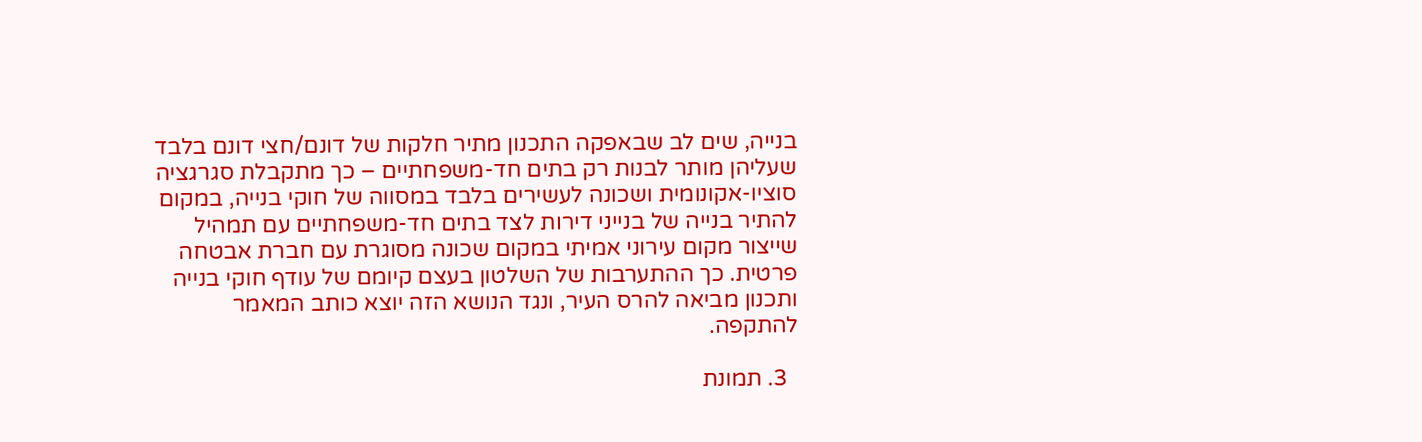בנייה, שים לב שבאפקה התכנון מתיר חלקות של דונם/חצי דונם בלבד שעליהן מותר לבנות רק בתים חד-משפחתיים – כך מתקבלת סגרגציה סוציו-אקונומית ושכונה לעשירים בלבד במסווה של חוקי בנייה, במקום להתיר בנייה של בנייני דירות לצד בתים חד-משפחתיים עם תמהיל שייצור מקום עירוני אמיתי במקום שכונה מסוגרת עם חברת אבטחה פרטית. כך ההתערבות של השלטון בעצם קיומם של עודף חוקי בנייה ותכנון מביאה להרס העיר, ונגד הנושא הזה יוצא כותב המאמר להתקפה.

  3. תמונת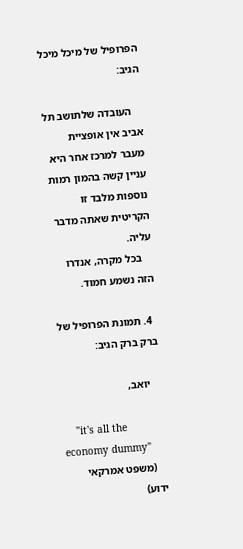הפרופיל של מיכל מיכל הגיב:

    העובדה שלתושב תל אביב אין אופציית מעבר למרכז אחר היא עניין קשה בהמון רמות נוספות מלבד זו הקריטית שאתה מדבר עליה.
    בכל מקרה, אנדרו הזה נשמע חמוד.

  4. תמונת הפרופיל של ברק ברק הגיב:

    יואב,

    "it's all the economy dummy"
    (משפט אמרקאי ידוע)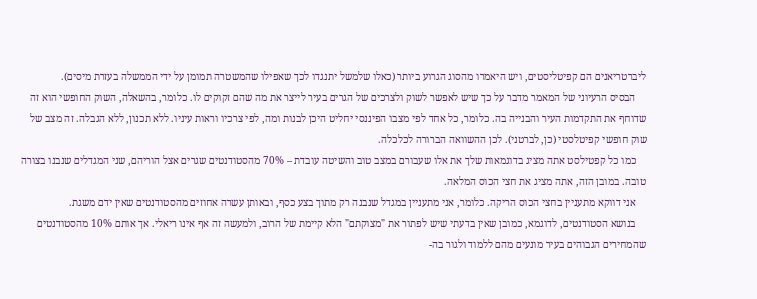ליברטריאנים הם קפיטליסטים, ויש היאמרו מהסוג הגרוע ביותר (כאלו שלמשל יתנגדו לכך שאפילו שהמשטרה תמומן על ידי הממשלה בעזרת מיסים).
    הבסיס הרעיוני של המאמר מדבר על כך שיש לאפשר לשוק ולצרכים של הגרים בעיר לייצר את מה שהם זקוקים לו. כלומר, בהשאלה, השוק החופשי הוא זה שדוחף את התקדמות העיר והבנייה בה. כלומר, כל אחד לפי מצבו הפיננסי יחליט היכן לבנות ומה, לפי צרכיו וראות עיניו. ללא תכנון, ללא הגבלה. זה מצב של שוק חופשי קפיטלסטי (כן, לברטני). לכן ההשוואה הברורה לכלכלה.
    כמו כל קפטילסט אתה מציג בדוגמאות שלך את אלו שעבורם במצב טוב והשיטה עובדת – 70% מהסטודנטים שגרים אצל הוריהם, שני המגדלים שנבנו בצורה טובה. במובן הזה, אתה מציג את חצי הכוס המלאה.
    אני דווקא מתעניין בחצי הכוס הריקה. כלומר, אני מתעניין במגדל שנבנה רק מתוך בצע כסף, ובאותן עשרה אחוזים מהסטודנטים שאין ידם משגת.
    בנושא הסטודנטים, לדוגמא, כמובן שאין בדעתי שיש לפתור את "מצוקתם" הלא קיימת של הרוב, ולמעשה זה אף אינו ריאלי. אך אותם 10% מהסטודנטים שהמחירים הגבוהים בעיר מונעים מהם ללמוד ולגור בה-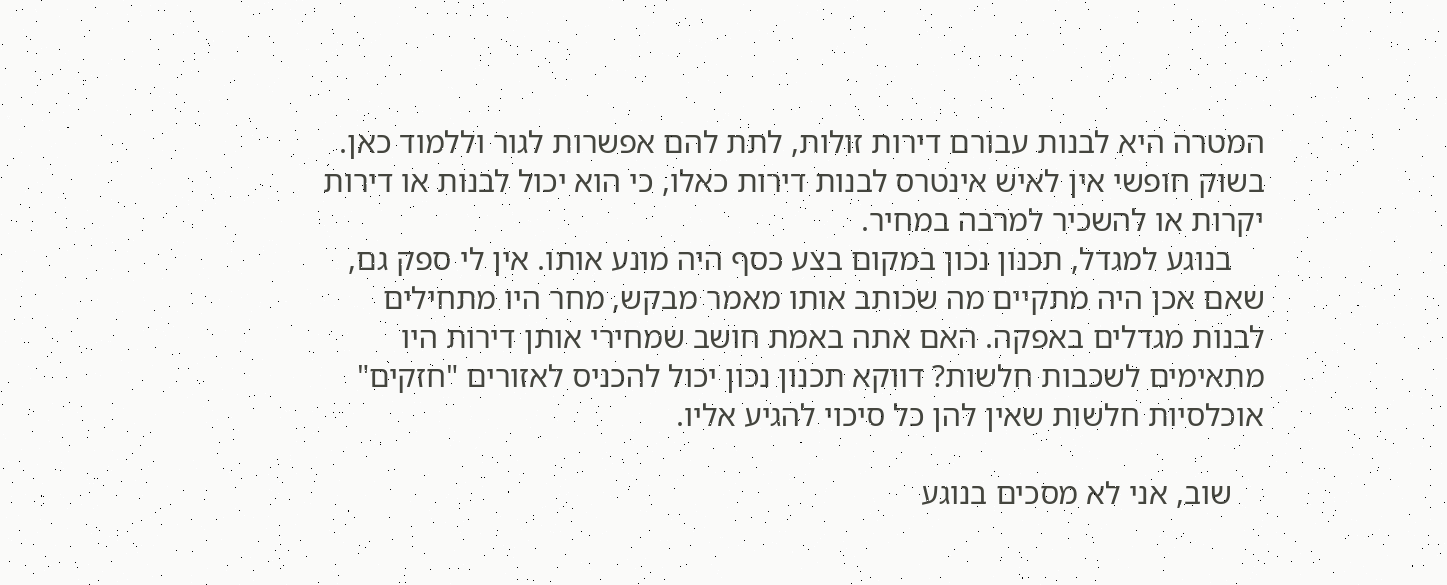המטרה היא לבנות עבורם דירות זולות, לתת להם אפשרות לגור וללמוד כאן. בשוק חופשי אין לאיש אינטרס לבנות דירות כאלו, כי הוא יכול לבנות או דירות יקרות או להשכיר למרבה במחיר.
    בנוגע למגדל, תכנון נכון במקום בצע כסף היה מונע אותו. אין לי ספק גם, שאם אכן היה מתקיים מה שכותב אותו מאמר מבקש, מחר היו מתחילים לבנות מגדלים באפקה. האם אתה באמת חושב שמחירי אותן דירות היו מתאימים לשכבות חלשות? דווקא תכנון נכון יכול להכניס לאזורים "חזקים" אוכלסיות חלשות שאין להן כל סיכוי להגיע אליו.

    שוב, אני לא מסכים בנוגע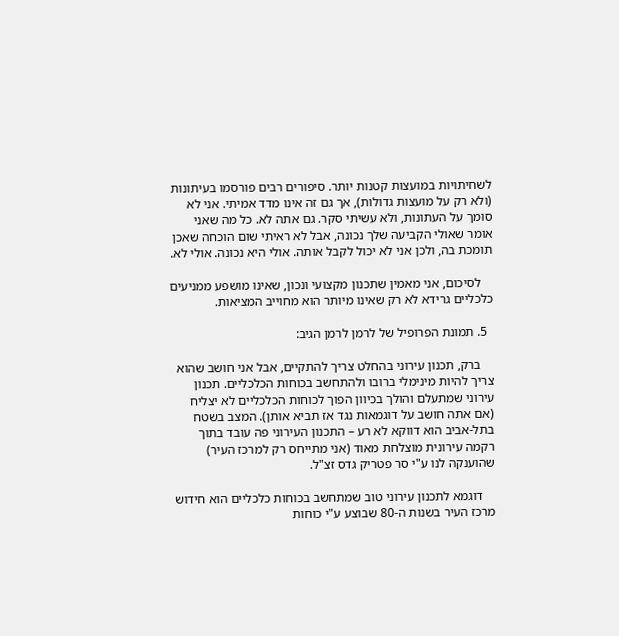לשחיתויות במועצות קטנות יותר. סיפורים רבים פורסמו בעיתונות (ולא רק על מועצות גדולות), אך גם זה אינו מדד אמיתי. אני לא סומך על העתונות, ולא עשיתי סקר. גם אתה לא. כל מה שאני אומר שאולי הקביעה שלך נכונה, אבל לא ראיתי שום הוכחה שאכן תומכת בה, ולכן אני לא יכול לקבל אותה. אולי היא נכונה. אולי לא.

    לסיכום, אני מאמין שתכנון מקצועי ונכון, שאינו מושפע ממניעים כלכליים גרידא לא רק שאינו מיותר הוא מחוייב המציאות.

  5. תמונת הפרופיל של לרמן לרמן הגיב:

    ברק, תכנון עירוני בהחלט צריך להתקיים, אבל אני חושב שהוא צריך להיות מינימלי ברובו ולהתחשב בכוחות הכלכליים. תכנון עירוני שמתעלם והולך בכיוון הפוך לכוחות הכלכליים לא יצליח (אם אתה חושב על דוגמאות נגד אז תביא אותן). המצב בשטח בתל-אביב הוא דווקא לא רע – התכנון העירוני פה עובד בתוך רקמה עירונית מוצלחת מאוד (אני מתייחס רק למרכז העיר) שהוענקה לנו ע"י סר פטריק גדס זצ"ל.

    דוגמא לתכנון עירוני טוב שמתחשב בכוחות כלכליים הוא חידוש מרכז העיר בשנות ה-80 שבוצע ע"י כוחות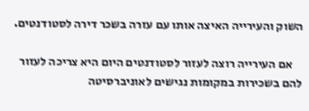השוק והעירייה האיצה אותו עם עזרה בשכר דירה לסטודנטים.

    אם העירייה רוצה לעזור לסטודנטים היום היא צריכה לעזור להם בשכירות במקומות נגישים לאוניברסיטה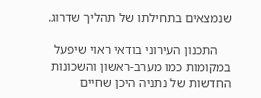שנמצאים בתחילתו של תהליך שדרוג.

    התכנון העירוני בודאי ראוי שיפעל במקומות כמו מערב-ראשון והשכונות החדשות של נתניה היכן שחיים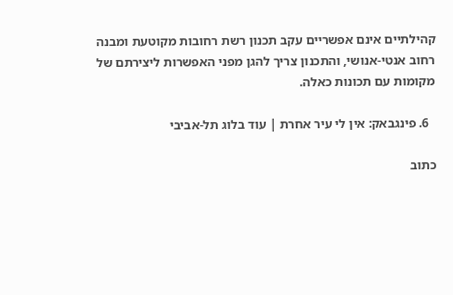קהילתיים אינם אפשריים עקב תכנון רשת רחובות מקוטעת ומבנה רחוב אנטי-אנושי, והתכנון צריך להגן מפני האפשרות ליצירתם של מקומות עם תכונות כאלה.

  6. פינגבאק: אין לי עיר אחרת | עוד בלוג תל-אביבי

כתוב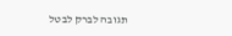תגובה לברק לבטל